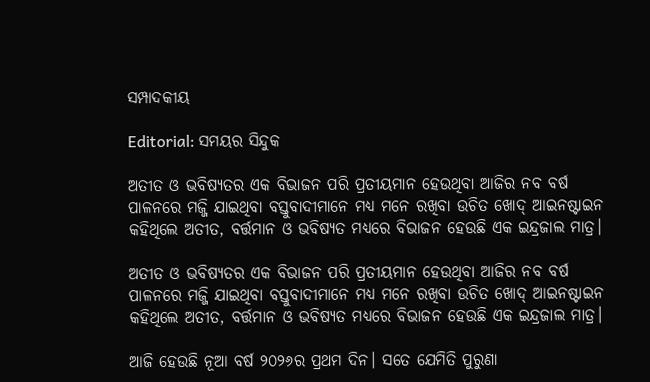ସମ୍ପାଦକୀୟ

Editorial: ସମୟର ସିନ୍ଦୁକ

ଅତୀତ ଓ ଭବିଷ୍ୟତର ଏକ ବିଭାଜନ ପରି ପ୍ରତୀୟମାନ ହେଉଥିବା ଆଜିର ନବ ବର୍ଷ ପାଳନରେ ମଜ୍ଜି ଯାଇଥିବା ବସ୍ତୁବାଦୀମାନେ ମଧ୍ୟ ମନେ ରଖିବା ଉଚିତ ଖୋଦ୍ ଆଇନଷ୍ଟାଇନ କହିଥିଲେ ଅତୀତ, ବର୍ତ୍ତମାନ ଓ ଭବିଷ୍ୟତ ମଧ୍ୟରେ ବିଭାଜନ ହେଉଛି ଏକ ଇନ୍ଦ୍ରଜାଲ ମାତ୍ର।

ଅତୀତ ଓ ଭବିଷ୍ୟତର ଏକ ବିଭାଜନ ପରି ପ୍ରତୀୟମାନ ହେଉଥିବା ଆଜିର ନବ ବର୍ଷ ପାଳନରେ ମଜ୍ଜି ଯାଇଥିବା ବସ୍ତୁବାଦୀମାନେ ମଧ୍ୟ ମନେ ରଖିବା ଉଚିତ ଖୋଦ୍ ଆଇନଷ୍ଟାଇନ କହିଥିଲେ ଅତୀତ, ବର୍ତ୍ତମାନ ଓ ଭବିଷ୍ୟତ ମଧ୍ୟରେ ବିଭାଜନ ହେଉଛି ଏକ ଇନ୍ଦ୍ରଜାଲ ମାତ୍ର।

ଆଜି ହେଉଛି ନୂଆ ବର୍ଷ ୨୦୨୬ର ପ୍ରଥମ ଦିନ। ସତେ ଯେମିତି ପୁରୁଣା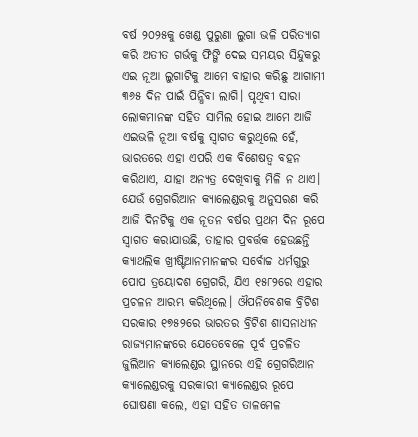ବର୍ଷ ୨୦୨୫କୁ ଖ‌େଣ୍ଡ ପୁରୁଣା ଲୁଗା ଭଳି ପରିତ୍ୟାଗ କରି ଅତୀତ ଗର୍ଭକୁ ଫିଙ୍ଗି ଦେଇ ସମୟର ସିନ୍ଦୁକରୁ ଏଇ ନୂଆ ଲୁଗାଟିକୁ ଆମେ ବାହାର କରିଛୁ ଆଗାମୀ ୩୬୫ ଦିନ ପାଇଁ ପିନ୍ଧିବା ଲାଗି। ପୃଥିବୀ ସାରା ଲୋକମାନଙ୍କ ସହିତ ସାମିଲ ହୋଇ ଆମେ ଆଜି ଏଇଭଳି ନୂଆ ବର୍ଷକୁ ସ୍ବାଗତ କରୁଥିଲେ ହେଁ, ଭାରତରେ ଏହା ଏପରି ଏକ ବିଶେଷତ୍ବ ବହନ କରିଥାଏ, ଯାହା ଅନ୍ୟତ୍ର ଦେଖିବାକୁ ମିଳି ନ ଥାଏ।
ଯେଉଁ ଗ୍ରେଗରିଆନ କ୍ୟାଲେଣ୍ଡରକୁ ଅନୁସରଣ କରି ଆଜି ଦିନଟିକୁ ଏକ ନୂତନ ବର୍ଷର ପ୍ରଥମ ଦିନ ରୂପେ ସ୍ବାଗତ କରାଯାଉଛି, ତାହାର ପ୍ରବର୍ତ୍ତକ ହେଉଛନ୍ତି କ୍ୟାଥଲିକ ଖ୍ରୀଷ୍ଟିଆନମାନଙ୍କର ସର୍ବୋଚ୍ଚ ଧର୍ମଗୁରୁ ପୋପ ତ୍ରୟୋଦଶ ଗ୍ରେଗରି, ଯିଏ ୧୫୮୨ରେ ଏହାର ପ୍ରଚଳନ ଆରମ୍ଭ କରିଥିଲେ। ଔପନିବେଶକ ବ୍ରିଟିଶ ସରକାର ୧୭୫୨ରେ ଭାରତର ବ୍ରିଟିଶ ଶାସନାଧୀନ ରାଜ୍ୟମାନଙ୍କରେ ଯେତେବେଳେ ପୂର୍ବ ପ୍ରଚଳିତ ଜୁଲିଆନ କ୍ୟାଲେଣ୍ଡର ସ୍ଥାନରେ ଏହି ଗ୍ରେଗରିଆନ କ୍ୟାଲେଣ୍ଡରକୁ ସରକାରୀ କ୍ୟାଲେଣ୍ଡର ରୂପେ ଘୋଷଣା କଲେ, ଏହା ସହିତ ତାଳମେଳ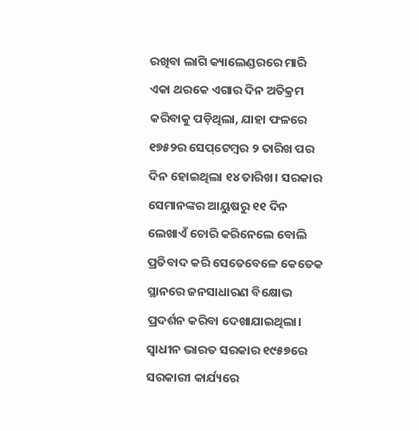ରଖିବା ଲାଗି କ୍ୟାଲେଣ୍ଡରରେ ମାରି ଏକା ଥରକେ ଏଗାର ଦିନ ଅତିକ୍ରମ କରିବାକୁ ପଡ଼ିଥିଲା, ଯାହା ଫଳରେ ୧୭୫୨ର ସେପ୍‌ଟେମ୍ବର ୨ ତାରିଖ ପର ଦିନ ହୋଇଥିଲା ୧୪ ତାରିଖ। ସରକାର ସେମାନଙ୍କର ଆୟୁଷରୁ ୧୧ ଦିନ ଲେଖାଏଁ ଚୋରି କରିନେଲେ ବୋଲି ପ୍ରତିବାଦ କରି ସେତେବେଳେ କେତେକ ସ୍ଥାନରେ ଜନସାଧାରଣ ବିକ୍ଷୋଭ ପ୍ରଦର୍ଶନ କରିବା ଦେଖାଯାଇଥିଲା।
ସ୍ବାଧୀନ ଭାରତ ସରକାର ୧୯୫୭ରେ ସରକାରୀ କାର୍ଯ୍ୟରେ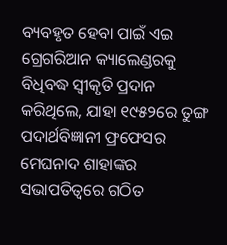ବ୍ୟବହୃତ ହେବା ପାଇଁ ଏଇ ଗ୍ରେଗରିଆନ କ୍ୟାଲେଣ୍ଡରକୁ ବିଧିବଦ୍ଧ ସ୍ବୀକୃତି ପ୍ରଦାନ କରିଥିଲେ, ଯାହା ୧୯୫୨ରେ ତୁଙ୍ଗ ପଦାର୍ଥବିଜ୍ଞାନୀ ଫ୍ରଫେସର ମେଘନାଦ ଶାହାଙ୍କର ସଭାପତିତ୍ବରେ ଗଠିତ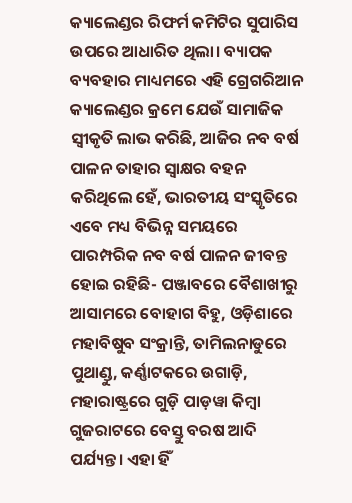କ୍ୟାଲେଣ୍ଡର ରିଫର୍ମ କମିଟିର ସୁପାରିସ ଉପରେ ଆଧାରିତ ଥିଲା। ବ୍ୟାପକ ବ୍ୟବହାର ମାଧ୍ୟମରେ ଏହି ଗ୍ରେଗରିଆନ କ୍ୟାଲେଣ୍ଡର କ୍ରମେ ଯେଉଁ ସାମାଜିକ ସ୍ବୀକୃତି ଲାଭ କରିଛି, ଆଜିର ନବ ବର୍ଷ ପାଳନ ତାହାର ସ୍ବାକ୍ଷର ବହନ କରିଥିଲେ ହେଁ, ଭାରତୀୟ ସଂସ୍କୃତିରେ ଏବେ ମଧ୍ୟ ବିଭିନ୍ନ ସମୟରେ ପାରମ୍ପରିକ ନବ ବର୍ଷ ପାଳନ ଜୀବନ୍ତ ହୋଇ ରହିଛି- ପଞ୍ଜାବରେ ବୈଶାଖୀରୁ ଆସାମରେ ବୋହାଗ ବିହୁ, ଓଡ଼ିଶାରେ ମହାବିଷୁବ ସଂକ୍ରାନ୍ତି, ତାମିଲନାଡୁରେ ପୁଥାଣ୍ଡୁ, କର୍ଣ୍ଣାଟକରେ ଉଗାଡ଼ି, ମହାରାଷ୍ଟ୍ରରେ ଗୁଡ଼ି ପାଡ଼ୱା କିମ୍ବା ଗୁଜରାଟରେ ବେସ୍ତୁ ବରଷ ଆଦି ପର୍ଯ୍ୟନ୍ତ। ଏହା ହିଁ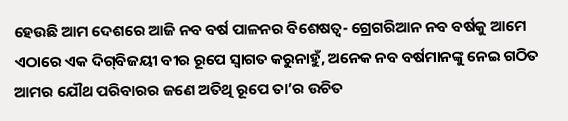ହେଉଛି ଆମ ଦେଶରେ ଆଜି ନବ ବର୍ଷ ପାଳନର ବିଶେଷତ୍ବ- ଗ୍ରେଗରିଆନ ନବ ବର୍ଷକୁ ଆମେ ଏଠାରେ ଏକ ଦିଗ୍‌ବିଜୟୀ ବୀର ରୂପେ ସ୍ବାଗତ କରୁନାହୁଁ, ଅନେକ ନବ ବର୍ଷମାନଙ୍କୁ ନେଇ ଗଠିତ ଆମର ଯୌଥ ପରିବାରର ଜଣେ ଅତିଥି ରୂପେ ତା’ର ଉଚିତ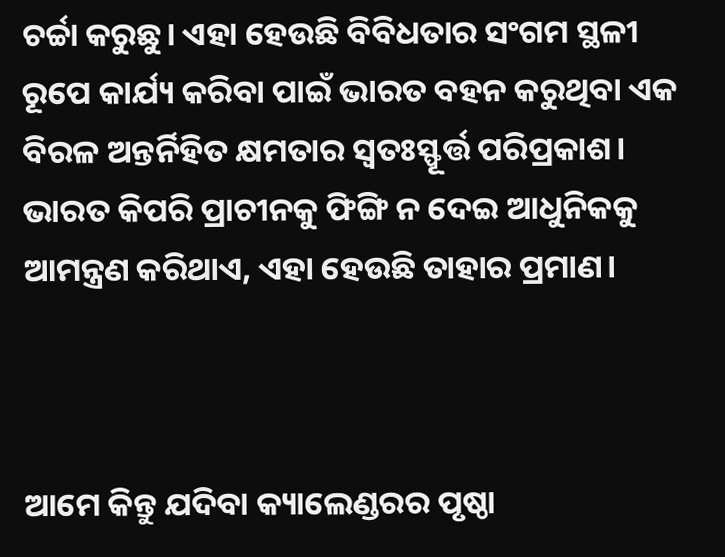ଚର୍ଚ୍ଚା କରୁଛୁ। ଏହା ହେଉଛି ବିବିଧତାର ସଂଗମ ସ୍ଥଳୀ ରୂପେ କାର୍ଯ୍ୟ କରିବା ପାଇଁ ଭାରତ ବହନ କରୁଥିବା ଏକ ବିରଳ ଅନ୍ତର୍ନିହିତ କ୍ଷମତାର ସ୍ବତଃସ୍ଫୂର୍ତ୍ତ ପରିପ୍ରକାଶ। ଭାରତ କିପରି ପ୍ରାଚୀନକୁ ଫିଙ୍ଗି ନ ଦେଇ ଆଧୁନିକକୁ ଆମନ୍ତ୍ରଣ କରିଥାଏ, ଏହା ହେଉଛି ତାହାର ପ୍ରମାଣ।



ଆମେ କିନ୍ତୁ ଯଦିବା କ୍ୟାଲେଣ୍ଡରର ପୃଷ୍ଠା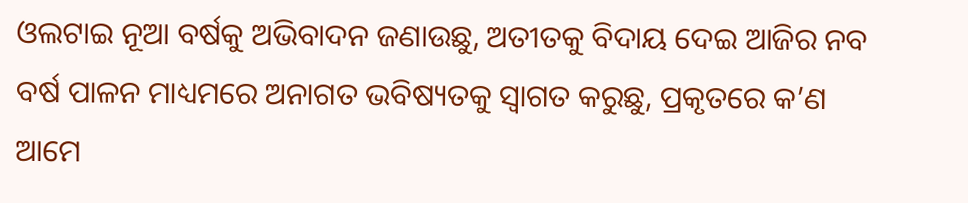ଓଲଟାଇ ନୂଆ ବର୍ଷକୁ ଅଭିବାଦନ ଜଣାଉଛୁ, ଅତୀତକୁ ବିଦାୟ ଦେଇ ଆଜିର ନବ ବର୍ଷ ପାଳନ ମାଧ୍ୟମରେ ଅନାଗତ ଭବିଷ୍ୟତକୁ ସ୍ବାଗତ କରୁଛୁ, ପ୍ରକୃତରେ କ’ଣ ଆମେ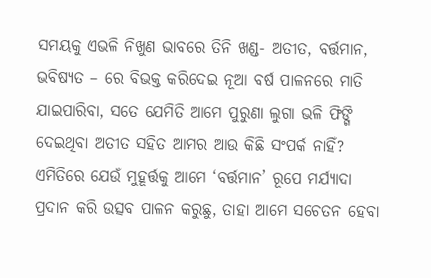ସମୟକୁ ଏଭଳି ନିଖୁଣ ଭାବରେ ତିନି ଖଣ୍ଡ- ଅତୀତ, ବର୍ତ୍ତମାନ, ଭବିଷ୍ୟତ – ରେ ବିଭକ୍ତ କରିଦେଇ ନୂଆ ବର୍ଷ ପାଳନରେ ମାତି ଯାଇପାରିବା, ସତେ ଯେମିତି ଆମେ ପୁରୁଣା ଲୁଗା ଭଳି ଫିଙ୍ଗି ଦେଇଥିବା ଅତୀତ ସହିତ ଆମର ଆଉ କିଛି ସଂପର୍କ ନାହିଁ? ଏମିତିରେ ଯେଉଁ ମୁହୂର୍ତ୍ତକୁ ଆମେ ‘ବର୍ତ୍ତମାନ’ ରୂପେ ମର୍ଯ୍ୟାଦା ପ୍ରଦାନ କରି ଉତ୍ସବ ପାଳନ କରୁଛୁ, ତାହା ଆମେ ସଚେତନ ହେବା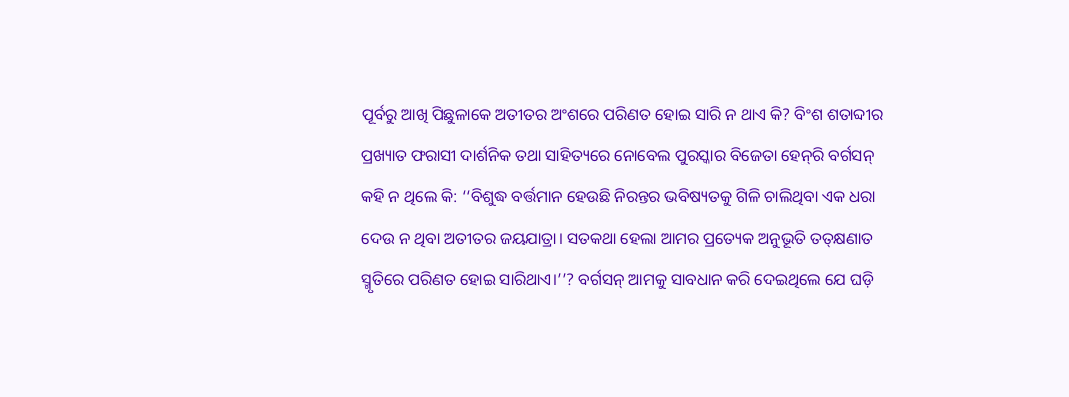ପୂର୍ବରୁ ଆଖି ପିଛୁଳାକେ ଅତୀତର ଅଂଶରେ ପରିଣତ ହୋଇ ସାରି ନ ଥାଏ କି? ବିଂଶ ଶତାବ୍ଦୀର ପ୍ରଖ୍ୟାତ ଫରାସୀ ଦାର୍ଶନିକ ତଥା ସାହିତ୍ୟରେ ନୋବେଲ ପୁରସ୍କାର ବିଜେତା ହେନ୍‌ରି ବର୍ଗସନ୍ କହି ନ ଥିଲେ କି: ‘‘ବିଶୁଦ୍ଧ ବର୍ତ୍ତମାନ ହେଉଛି ନିରନ୍ତର ଭବି‌ଷ୍ୟତକୁ ଗିଳି ଚାଲିଥିବା ଏକ ଧରା ଦେଉ ନ ଥିବା ଅତୀତର ଜୟଯାତ୍ରା। ସତକଥା ହେଲା ଆମର ପ୍ରତ୍ୟେକ ଅନୁଭୂତି ତତ୍‌କ୍ଷଣାତ ସ୍ମୃତିରେ ପରିଣତ ହୋଇ ସାରିଥାଏ।’’? ବର୍ଗସନ୍ ଆମକୁ ସାବଧାନ କରି ଦେଇଥିଲେ ଯେ ଘଡ଼ି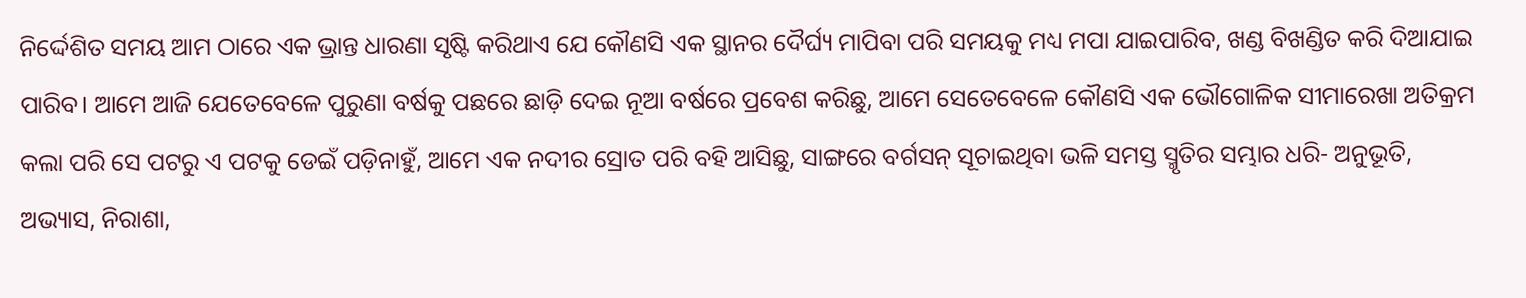ନିର୍ଦ୍ଦେଶିତ ସମୟ ଆମ ଠାରେ ଏକ ଭ୍ରାନ୍ତ ଧାରଣା ସୃଷ୍ଟି କରିଥାଏ ଯେ କୌଣସି ଏକ ସ୍ଥାନର ଦୈର୍ଘ୍ୟ ମାପିବା ପରି ସମୟକୁ ମଧ୍ୟ ମପା ଯାଇପାରିବ, ଖଣ୍ଡ ବିଖଣ୍ଡିତ କରି ଦିଆଯାଇ ପାରିବ। ଆମେ ଆଜି ଯେତେବେଳେ ପୁରୁଣା ବର୍ଷକୁ ପଛରେ ଛାଡ଼ି ଦେଇ ନୂଆ ବର୍ଷରେ ପ୍ରବେଶ କରିଛୁ, ଅ‌ାମେ ସେତେବେଳେ କୌଣସି ଏକ ଭୌଗୋଳିକ ସୀମାରେଖା ଅତିକ୍ରମ କଲା ପରି ସେ ପଟରୁ ଏ ପଟକୁ ଡେଇଁ ପଡ଼ିନାହୁଁ, ଆମେ ଏକ ନଦୀର ସ୍ରୋତ ପରି ବହି ଆସିଛୁ, ସାଙ୍ଗରେ ବର୍ଗସନ୍ ସୂଚାଇଥିବା ଭଳି ସମସ୍ତ ସ୍ମୃତିର ସମ୍ଭାର ଧରି- ଅନୁଭୂତି, ଅଭ୍ୟାସ, ନିରାଶା,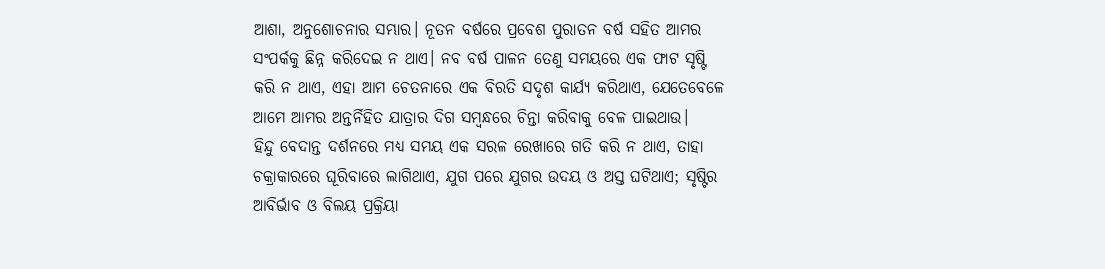ଆଶା, ଅନୁଶୋଚନାର ସମ୍ଭାର। ନୂତନ ବର୍ଷରେ ପ୍ରବେଶ ପୁରାତନ ବର୍ଷ ସହିତ ଆମର ସଂପର୍କକୁ ଛିନ୍ନ କରିଦେଇ ନ ଥାଏ। ନବ ବର୍ଷ ପାଳନ ତେଣୁ ସମୟରେ ଏକ ଫାଟ ସୃଷ୍ଟି କରି ନ ଥାଏ, ଏହା ଆମ ଚେତନାରେ ଏକ ବିରତି ସଦୃଶ କାର୍ଯ୍ୟ କରିଥାଏ, ଯେତେବେଳେ ଆମେ ଆମର ଅନ୍ତର୍ନିହିତ ଯାତ୍ରାର ଦିଗ ସମ୍ବନ୍ଧରେ ଚିନ୍ତା କରିବାକୁ ବେଳ ପାଇଥାଉ।
ହିନ୍ଦୁ ବେଦାନ୍ତ ଦର୍ଶନରେ ମଧ୍ୟ ସମୟ ଏକ ସରଳ ରେଖାରେ ଗତି କରି ନ ଥାଏ, ତାହା ଚକ୍ରାକାରରେ ଘୂରିବାରେ ଲାଗିଥାଏ, ଯୁଗ ପରେ ଯୁଗର ଉଦୟ ଓ ଅସ୍ତ ଘଟିଥାଏ; ସୃଷ୍ଟିର ଆବିର୍ଭାବ ଓ ବିଲୟ ପ୍ରକ୍ରିୟା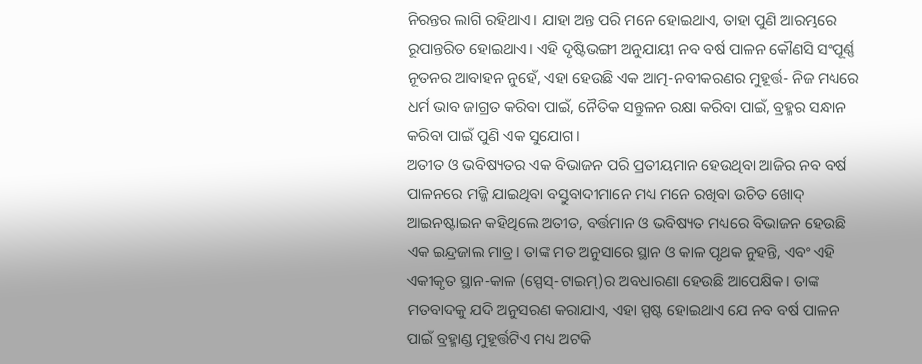ନିରନ୍ତର ଲାଗି ରହିଥାଏ। ଯାହା ଅନ୍ତ ପରି ମନେ ହୋଇଥାଏ, ତାହା ପୁଣି ଆରମ୍ଭରେ ରୂପାନ୍ତରିତ ହୋଇଥାଏ। ଏହି ଦୃଷ୍ଟିଭଙ୍ଗୀ ଅନୁଯାୟୀ ନବ ବର୍ଷ ପାଳନ କୌଣସି ସଂପୂର୍ଣ୍ଣ ନୂତନର ଆବାହନ ନୁହେଁ, ଏହା ହେଉଛି ଏକ ଆତ୍ମ-ନବୀକରଣର ମୁହୂର୍ତ୍ତ- ନିଜ ମଧ୍ୟରେ ଧର୍ମ ଭାବ ଜାଗ୍ରତ କରିବା ପାଇଁ, ନୈତିକ ସନ୍ତୁଳନ ରକ୍ଷା କରିବା ପାଇଁ, ବ୍ରହ୍ମର ସନ୍ଧାନ କରିବା ପାଇଁ ପୁଣି ଏକ ସୁଯୋଗ।
ଅତୀତ ଓ ଭବିଷ୍ୟତର ଏକ ବିଭାଜନ ପରି ପ୍ରତୀୟମାନ ହେଉଥିବା ଆଜିର ନବ ବର୍ଷ ପାଳନରେ ମଜ୍ଜି ଯାଇଥିବା ବସ୍ତୁବାଦୀମାନେ ମଧ୍ୟ ମନେ ରଖିବା ଉଚିତ ଖୋଦ୍ ଆଇନଷ୍ଟାଇନ କହିଥିଲେ ଅତୀତ, ବର୍ତ୍ତମାନ ଓ ଭବିଷ୍ୟତ ମଧ୍ୟରେ ବିଭାଜନ ହେଉଛି ଏକ ଇନ୍ଦ୍ରଜାଲ ମାତ୍ର। ତାଙ୍କ ମତ ଅନୁସାରେ ସ୍ଥାନ ଓ କାଳ ପୃଥକ ନୁହନ୍ତି, ଏବଂ ଏହି ଏକୀକୃତ ସ୍ଥାନ-କାଳ (ସ୍ପେସ୍‌-ଟାଇମ୍)ର ଅବଧାରଣା ହେଉଛି ଆପେକ୍ଷିକ। ତାଙ୍କ ମତବାଦକୁ ଯଦି ଅନୁସରଣ କରାଯାଏ, ଏହା ସ୍ପଷ୍ଟ ହୋଇଥାଏ ଯେ ନବ ବର୍ଷ ପାଳନ ପାଇଁ ବ୍ରହ୍ମାଣ୍ଡ ମୁହୂର୍ତ୍ତଟିଏ ମଧ୍ୟ ଅଟକି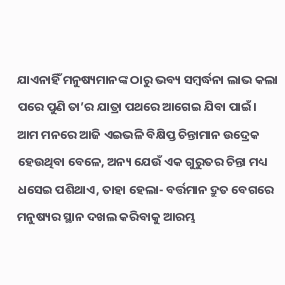ଯାଏନାହିଁ ମନୁଷ୍ୟମାନଙ୍କ ଠାରୁ ଭବ୍ୟ ସମ୍ବର୍ଦ୍ଧନା ଲାଭ କଲା ପରେ ପୁଣି ତା’ର ଯାତ୍ରା ପଥରେ ଆଗେଇ ଯିବା ପାଇଁ।
ଆମ ମନରେ ଆଜି ଏଇଭଳି ବିକ୍ଷିପ୍ତ ଚିନ୍ତାମାନ ଉଦ୍ରେକ ହେଉଥିବା ବେଳେ, ଅନ୍ୟ ଯେଉଁ ଏକ ଗୁରୁତର ଚିନ୍ତା ମଧ୍ୟ ଧସେଇ ପଶିଥାଏ, ତାହା ହେଲା- ବର୍ତ୍ତମାନ ଦ୍ରୁତ ବେଗରେ ମନୁଷ୍ୟର ସ୍ଥାନ ଦଖଲ କରିବାକୁ ଆରମ୍ଭ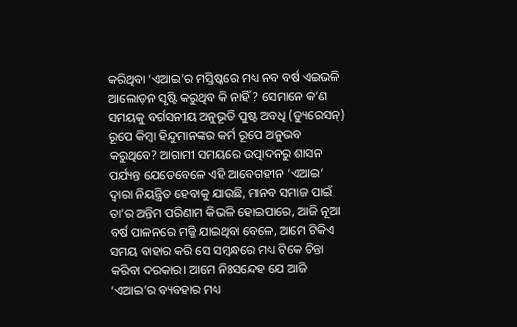କରିଥିବା ‘ଏଆଇ’ର ମସ୍ତିଷ୍କରେ ମଧ୍ୟ ନବ ବର୍ଷ ଏଇଭଳି ଆଲୋଡ଼ନ ସୃଷ୍ଟି କରୁଥିବ କି ନାହିଁ? ସେମାନେ କ’ଣ ସମୟକୁ ବର୍ଗସନୀୟ ଅନୁଭୂତି ପୁଷ୍ଟ ଅବଧି (ଡ୍ୟୁରେସନ୍) ରୂପେ କିମ୍ବା ହିନ୍ଦୁମାନଙ୍କର କର୍ମ ରୂପେ ଅନୁଭବ କରୁଥିବେ? ଆଗାମୀ ସମୟରେ ଉତ୍ପାଦନରୁ ଶାସନ ପର୍ଯ୍ୟନ୍ତ ଯେତେବେଳେ ଏହି ଆବେଗହୀନ ‘ଏଆଇ’ ଦ୍ବାରା ନିୟନ୍ତ୍ରିତ ହେବାକୁ ଯାଉଛି, ମାନବ ସମାଜ ପାଇଁ ତା’ର ଅନ୍ତିମ ପରିଣାମ କିଭଳି ହୋଇପାରେ, ଆଜି ନୂଆ ବର୍ଷ ପାଳନରେ ମଜ୍ଜି ଯାଇଥିବା ବେଳେ, ଆମେ ଟିକିଏ ସମୟ ବାହାର କରି ସେ ସମ୍ବନ୍ଧରେ ମଧ୍ୟ ଟିକେ ଚିନ୍ତା କରିବା ଦରକାର। ଆମେ ନିଃସନ୍ଦେହ ଯେ ଆଜି ‘ଏଆଇ’ର ବ୍ୟବହାର ମଧ୍ୟ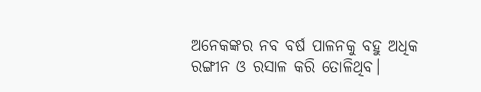ଅନେକଙ୍କର ନବ ବର୍ଷ ପାଳନକୁ ବହୁ ଅଧିକ ରଙ୍ଗୀନ ଓ ରସାଳ କରି ତୋଳିଥିବ।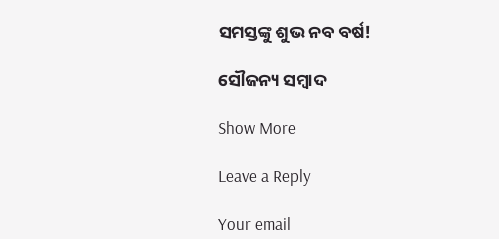ସମସ୍ତଙ୍କୁ ଶୁଭ ନବ ବର୍ଷ!

ସୌଜନ୍ୟ ସମ୍ବାଦ

Show More

Leave a Reply

Your email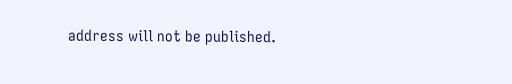address will not be published.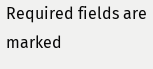Required fields are marked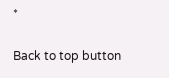*

Back to top button